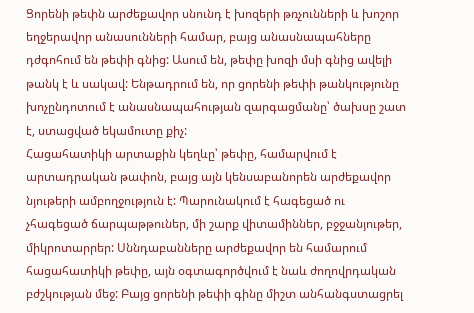Ցորենի թեփն արժեքավոր սնունդ է խոզերի թռչունների և խոշոր եղջերավոր անասունների համար, բայց անասնապահները դժգոհում են թեփի գնից: Ասում են, թեփը խոզի մսի գնից ավելի թանկ է և սակավ: Ենթադրում են, որ ցորենի թեփի թանկությունը խոչընդոտում է անասնապահության զարգացմանը՝ ծախսը շատ է, ստացված եկամուտը քիչ:
Հացահատիկի արտաքին կեղևը՝ թեփը, համարվում է արտադրական թափոն, բայց այն կենսաբանորեն արժեքավոր նյութերի ամբողջություն է: Պարունակում է հագեցած ու չհագեցած ճարպաթթուներ, մի շարք վիտամիններ, բջջանյութեր, միկրոտարրեր: Սննդաբանները արժեքավոր են համարում հացահատիկի թեփը, այն օգտագործվում է նաև ժողովրդական բժշկության մեջ: Բայց ցորենի թեփի գինը միշտ անհանգստացրել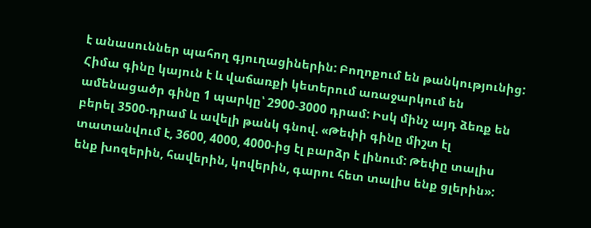է անասուններ պահող գյուղացիներին: Բողոքում են թանկությունից: Հիմա գինը կայուն է և վաճառքի կետերում առաջարկում են ամենացածր գինը 1 պարկը՝ 2900-3000 դրամ: Իսկ մինչ այդ ձեռք են բերել 3500-դրամ և ավելի թանկ գնով. «Թեփի գինը միշտ էլ տատանվում է, 3600, 4000, 4000-ից էլ բարձր է լինում: Թեփը տալիս ենք խոզերին, հավերին, կովերին, գարու հետ տալիս ենք ցլերին»: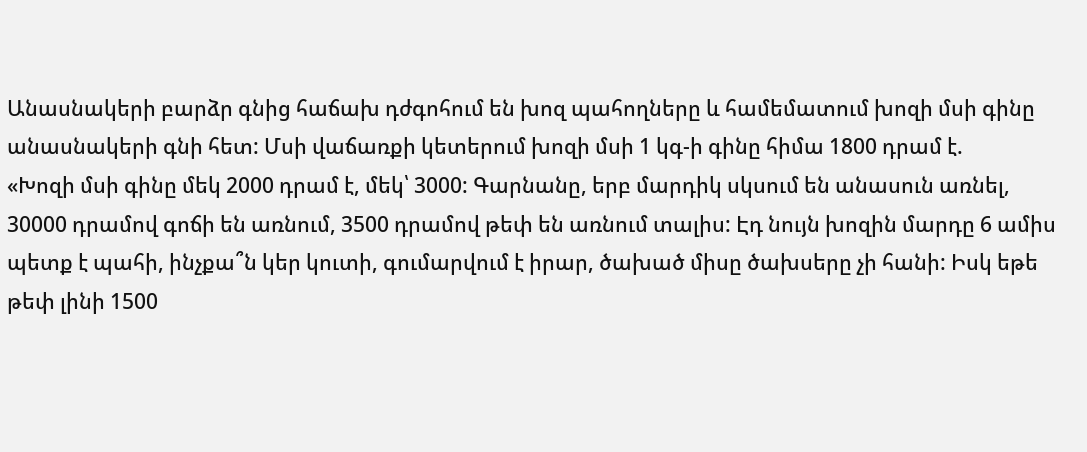Անասնակերի բարձր գնից հաճախ դժգոհում են խոզ պահողները և համեմատում խոզի մսի գինը անասնակերի գնի հետ: Մսի վաճառքի կետերում խոզի մսի 1 կգ-ի գինը հիմա 1800 դրամ է.
«Խոզի մսի գինը մեկ 2000 դրամ է, մեկ՝ 3000: Գարնանը, երբ մարդիկ սկսում են անասուն առնել, 30000 դրամով գոճի են առնում, 3500 դրամով թեփ են առնում տալիս: Էդ նույն խոզին մարդը 6 ամիս պետք է պահի, ինչքա՞ն կեր կուտի, գումարվում է իրար, ծախած միսը ծախսերը չի հանի: Իսկ եթե թեփ լինի 1500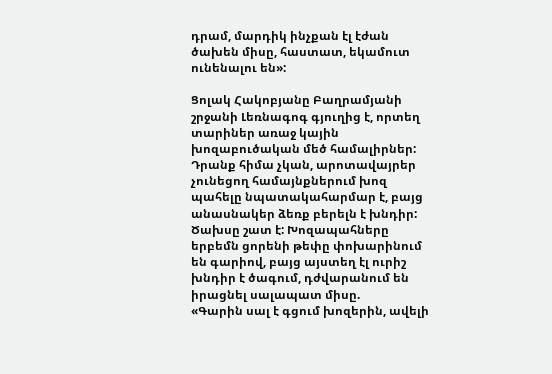դրամ, մարդիկ ինչքան էլ էժան ծախեն միսը, հաստատ, եկամուտ ունենալու են»:

Ցոլակ Հակոբյանը Բաղրամյանի շրջանի Լեռնագոգ գյուղից է, որտեղ տարիներ առաջ կային խոզաբուծական մեծ համալիրներ: Դրանք հիմա չկան, արոտավայրեր չունեցող համայնքներում խոզ պահելը նպատակահարմար է, բայց անասնակեր ձեռք բերելն է խնդիր: Ծախսը շատ է: Խոզապահները երբեմն ցորենի թեփը փոխարինում են գարիով, բայց այստեղ էլ ուրիշ խնդիր է ծագում, դժվարանում են իրացնել սալապատ միսը.
«Գարին սալ է գցում խոզերին, ավելի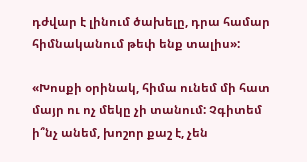դժվար է լինում ծախելը, դրա համար հիմնականում թեփ ենք տալիս»:

«Խոսքի օրինակ, հիմա ունեմ մի հատ մայր ու ոչ մեկը չի տանում: Չգիտեմ ի՞նչ անեմ, խոշոր քաշ է, չեն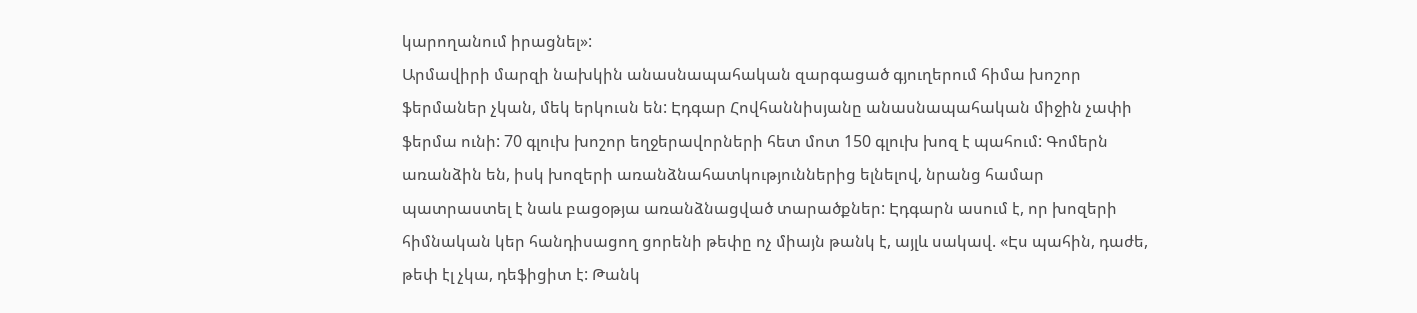կարողանում իրացնել»:
Արմավիրի մարզի նախկին անասնապահական զարգացած գյուղերում հիմա խոշոր ֆերմաներ չկան, մեկ երկուսն են: Էդգար Հովհաննիսյանը անասնապահական միջին չափի ֆերմա ունի: 70 գլուխ խոշոր եղջերավորների հետ մոտ 150 գլուխ խոզ է պահում: Գոմերն առանձին են, իսկ խոզերի առանձնահատկություններից ելնելով, նրանց համար պատրաստել է նաև բացօթյա առանձնացված տարածքներ: Էդգարն ասում է, որ խոզերի հիմնական կեր հանդիսացող ցորենի թեփը ոչ միայն թանկ է, այլև սակավ. «Էս պահին, դաժե, թեփ էլ չկա, դեֆիցիտ է: Թանկ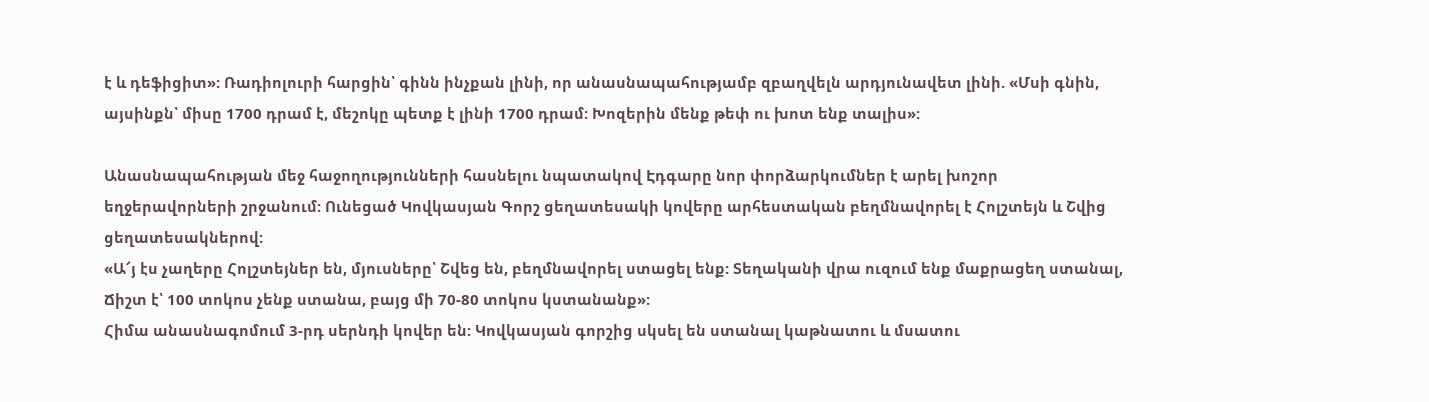է և դեֆիցիտ»: Ռադիոլուրի հարցին՝ գինն ինչքան լինի, որ անասնապահությամբ զբաղվելն արդյունավետ լինի. «Մսի գնին, այսինքն՝ միսը 1700 դրամ է, մեշոկը պետք է լինի 1700 դրամ: Խոզերին մենք թեփ ու խոտ ենք տալիս»:

Անասնապահության մեջ հաջողությունների հասնելու նպատակով Էդգարը նոր փորձարկումներ է արել խոշոր եղջերավորների շրջանում: Ունեցած Կովկասյան Գորշ ցեղատեսակի կովերը արհեստական բեղմնավորել է Հոլշտեյն և Շվից ցեղատեսակներով:
«Ա՜յ էս չաղերը Հոլշտեյներ են, մյուսները՝ Շվեց են, բեղմնավորել ստացել ենք: Տեղականի վրա ուզում ենք մաքրացեղ ստանալ, Ճիշտ է՝ 100 տոկոս չենք ստանա, բայց մի 70-80 տոկոս կստանանք»:
Հիմա անասնագոմում 3-րդ սերնդի կովեր են: Կովկասյան գորշից սկսել են ստանալ կաթնատու և մսատու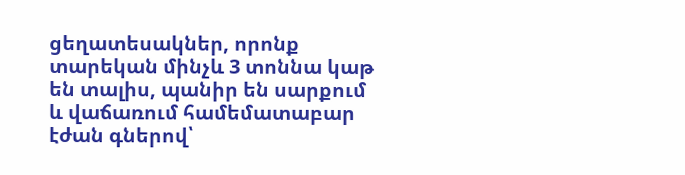ցեղատեսակներ, որոնք տարեկան մինչև 3 տոննա կաթ են տալիս, պանիր են սարքում և վաճառում համեմատաբար էժան գներով՝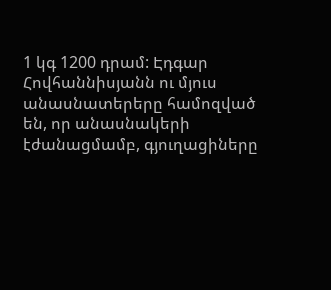1 կգ 1200 դրամ: Էդգար Հովհաննիսյանն ու մյուս անասնատերերը համոզված են, որ անասնակերի էժանացմամբ, գյուղացիները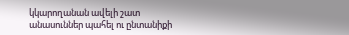կկարողանան ավելի շատ անասուններ պահել ու ընտանիքի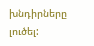խնդիրները լուծել: